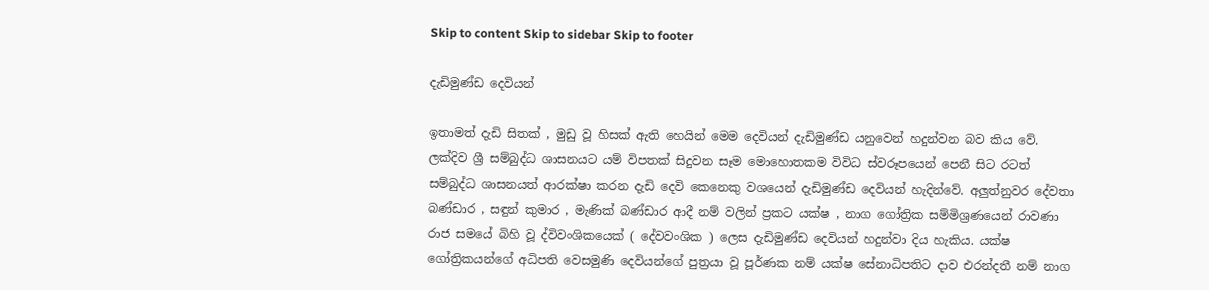Skip to content Skip to sidebar Skip to footer

දැඩිමුණ්ඩ දෙවියන්

ඉතාමත් දැඩි සිතක් , මුඩු වූ හිසක් ඇති හෙයින් මෙම දෙවියන් දැඩිමුණ්ඩ යනුවෙන් හදුන්වන බව කිය වේ. ලක්දිව ශ්‍රී සම්බුද්ධ ශාසනයට යම් විපතක් සිදුවන සෑම මොහොතකම විවිධ ස්වරූපයෙන් පෙනී සිට රටත් සම්බුද්ධ ශාසනයත් ආරක්ෂා කරන දැඩි දෙවි කෙනෙකු වශයෙන් දැඩිමුණ්ඩ දෙවියන් හැදින්වේ. අලුත්නුවර දේවතා බණ්ඩාර , සඳුන් කුමාර , මැණික් බණ්ඩාර ආදී නම් වලින් ප්‍රකට යක්ෂ , නාග ගෝත්‍රික සම්මිශ්‍රණයෙන් රාවණා රාජ සමයේ බිහි වූ ද්විවංශිකයෙක් ( දේවවංශික ) ලෙස දැඩිමුණ්ඩ දෙවියන් හදුන්වා දිය හැකිය. යක්ෂ ගෝත්‍රිකයන්ගේ අධිපති වෙසමුණි දෙවියන්ගේ පුත්‍රයා වූ පූර්ණක නම් යක්ෂ සේනාධිපතිට දාව එරන්දතී නම් නාග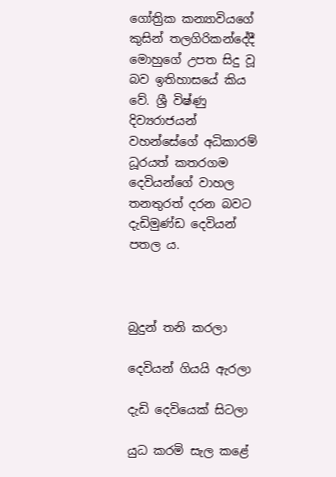ගෝත්‍රික කන්‍යාවියගේ කුසින් තලගිරිකන්දේදී මොහුගේ උපත සිදු වූ බව ඉතිහාසයේ කිය වේ. ශ්‍රී විෂ්ණු දිව්‍යරාජයන් වහන්සේගේ අධිකාරම් ධූරයත් කතරගම දෙවියන්ගේ වාහල තනතුරත් දරන බවට දැඩිමුණ්ඩ දෙවියන් පතල ය.



බුදුන් තනි කරලා

දෙවියන් ගියයි ඇරලා

දැඩි දෙවියෙක් සිටලා

යුධ කරමි සැල කළේ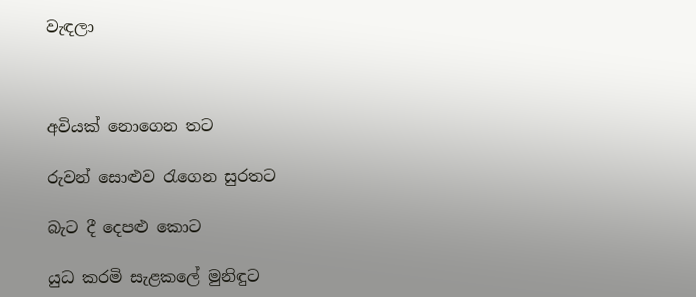වැඳලා



අවියක් නොගෙන තට

රුවන් සොළුව රැගෙන සුරතට

බැට දී දෙපළු කොට

යුධ කරමි සැළකලේ මුනිඳුට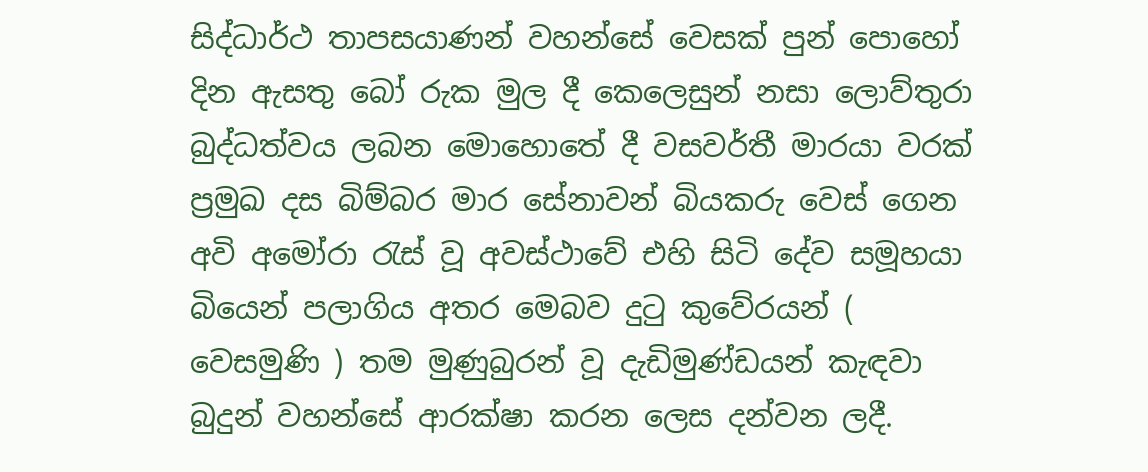සිද්ධාර්ථ තාපසයාණන් වහන්සේ වෙසක් පුන් පොහෝ දින ඇසතු බෝ රුක මුල දී කෙලෙසුන් නසා ලොව්තුරා බුද්ධත්වය ලබන මොහොතේ දී වසවර්තී මාරයා වරක් ප්‍රමුඛ දස බිම්බර මාර සේනාවන් බියකරු වෙස් ගෙන අවි අමෝරා රැස් වූ අවස්ථාවේ එහි සිටි දේව සමූහයා බියෙන් පලාගිය අතර මෙබව දුටු කුවේරයන් ( වෙසමුණි ) තම මුණුබුරන් වූ දැඩිමුණ්ඩයන් කැඳවා බුදුන් වහන්සේ ආරක්ෂා කරන ලෙස දන්වන ලදී.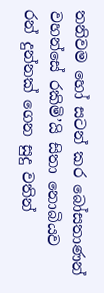තනිවම හෝ සටන් කර බෝසතාණන් වහන්සේ රකිමි’යි සිතා නොබියව රන් දුන්නක් ගෙන සුදු වතින්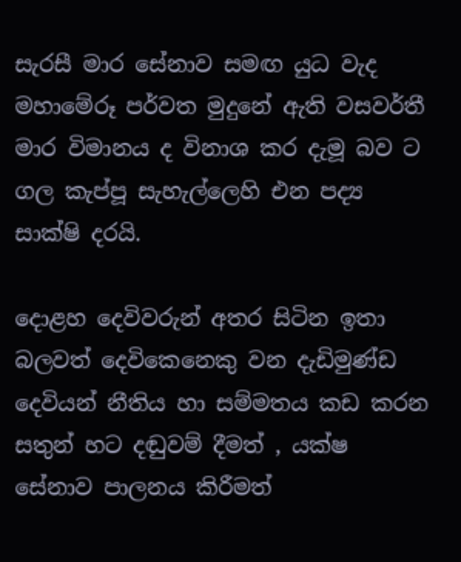සැරසී මාර සේනාව සමඟ යුධ වැද මහාමේරූ පර්වත මුදුනේ ඇති වසවර්තී මාර විමානය ද විනාශ කර දැමූ බව ට ගල කැප්පූ සැහැල්ලෙහි එන පද්‍ය සාක්ෂි දරයි.

දොළහ දෙවිවරුන් අතර සිටින ඉතා බලවත් දෙවිකෙනෙකු වන දැඩිමුණ්ඩ දෙවියන් නීතිය හා සම්මතය කඩ කරන සතුන් හට දඬුවම් දීමත් , යක්ෂ සේනාව පාලනය කිරීමත්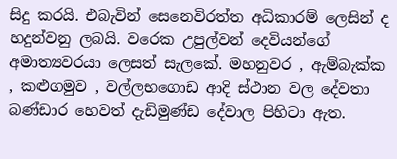සිදු කරයි. එබැවින් සෙනෙවිරත්ත අධිකාරම් ලෙසින් ද හදුන්වනු ලබයි. වරෙක උපුල්වන් දෙවියන්ගේ අමාත්‍යවරයා ලෙසත් සැලකේ. මහනුවර , ඇම්බැක්ක , කළුගමුව , වල්ලභගොඩ ආදි ස්ථාන වල දේවතා බණ්ඩාර හෙවත් දැඩිමුණ්ඩ දේවාල පිහිටා ඇත.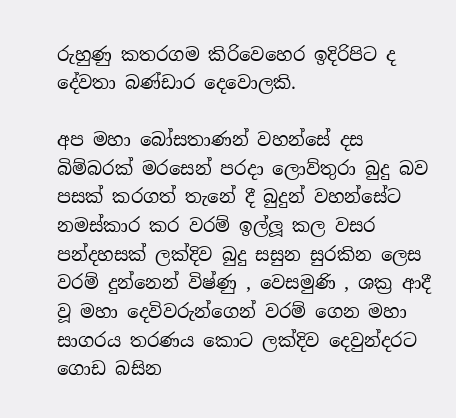රුහුණු කතරගම කිරිවෙහෙර ඉදිරිපිට ද දේවතා බණ්ඩාර දෙවොලකි.

අප මහා බෝසතාණන් වහන්සේ දස බිම්බරක් මරසෙන් පරදා ලොව්තුරා බුදු බව පසක් කරගත් තැනේ දී බුදුන් වහන්සේට නමස්කාර කර වරම් ඉල්ලූ කල වසර පන්දහසක් ලක්දිව බුදු සසුන සුරකින ලෙස වරම් දුන්නෙන් විෂ්ණු , වෙසමුණි , ශක්‍ර ආදී වූ මහා දෙවිවරුන්ගෙන් වරම් ගෙන මහා සාගරය තරණය කොට ලක්දිව දෙවුන්දරට ගොඩ බසින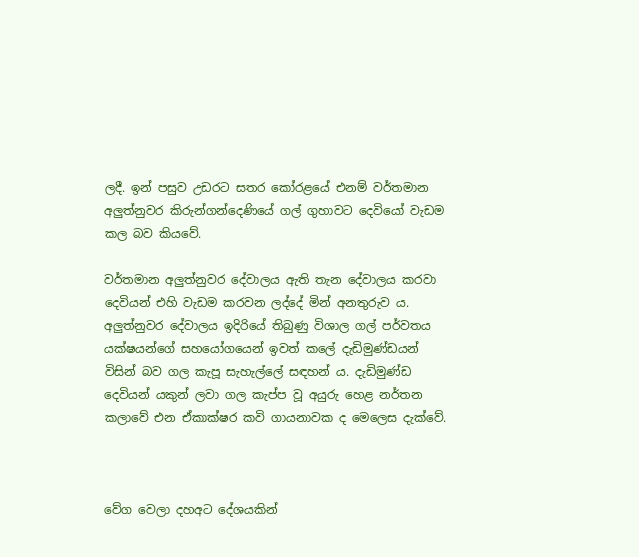ලදී. ඉන් පසුව උඩරට සතර කෝරළයේ එනම් වර්තමාන අලුත්නුවර කිරුන්ගන්දෙණියේ ගල් ගුහාවට දෙවියෝ වැඩම කල බව කියවේ.

වර්තමාන අලුත්නුවර දේවාලය ඇති තැන දේවාලය කරවා දෙවියන් එහි වැඩම කරවන ලද්දේ මින් අනතුරුව ය. අලුත්නුවර දේවාලය ඉදිරියේ තිබුණු විශාල ගල් පර්වතය යක්ෂයන්ගේ සහයෝගයෙන් ඉවත් කලේ දැඩිමුණ්ඩයන් විසින් බව ගල කැපූ සැහැල්ලේ සඳහන් ය. දැඩිමුණ්ඩ දෙවියන් යකුන් ලවා ගල කැප්ප වූ අයුරු හෙළ නර්තන කලාවේ එන ඒකාක්ෂර කවි ගායනාවක ද මෙලෙස දැක්වේ.



වේග වෙලා දහඅට දේශයකින්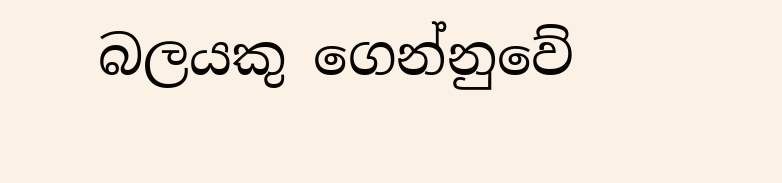බලයකු ගෙන්නුවේ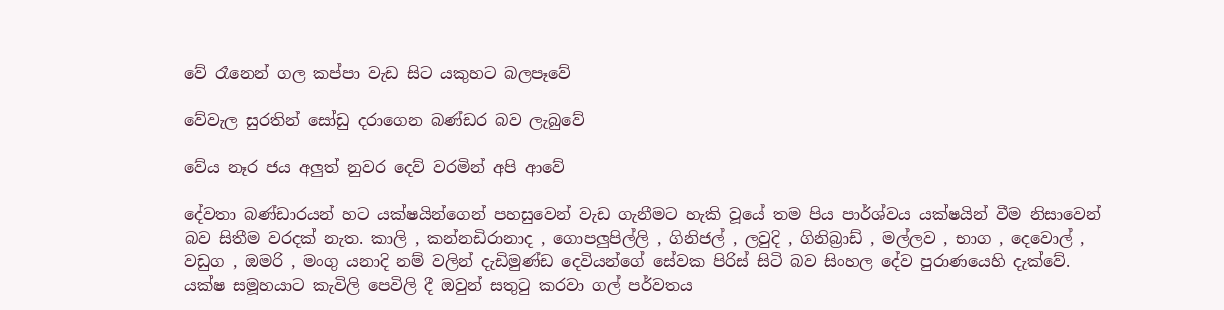වේ රෑනෙන් ගල කප්පා වැඩ සිට යකුහට බලපෑවේ

වේවැල සුරතින් සෝඩු දරාගෙන බණ්ඩර බව ලැබුවේ

වේය නෑර ජය අලුත් නුවර දෙව් වරමින් අපි ආවේ

දේවතා බණ්ඩාරයන් හට යක්ෂයින්ගෙන් පහසුවෙන් වැඩ ගැනීමට හැකි වූයේ තම පිය පාර්ශ්වය යක්ෂයින් වීම නිසාවෙන් බව සිතීම වරදක් නැත. කාලි , කන්නඩිරානාද , ගොපලුපිල්ලි , ගිනිජල් , ලවුදි , ගිනිබ්‍රාඩ් , මල්ලව , භාග , දෙවොල් , වඩුග , ඔමරි , මංගු යනාදි නම් වලින් දැඩිමුණ්ඩ දෙවියන්ගේ සේවක පිරිස් සිටි බව සිංහල දේව පුරාණයෙහි දැක්වේ. යක්ෂ සමූහයාට කැවිලි පෙවිලි දී ඔවුන් සතුටු කරවා ගල් පර්වතය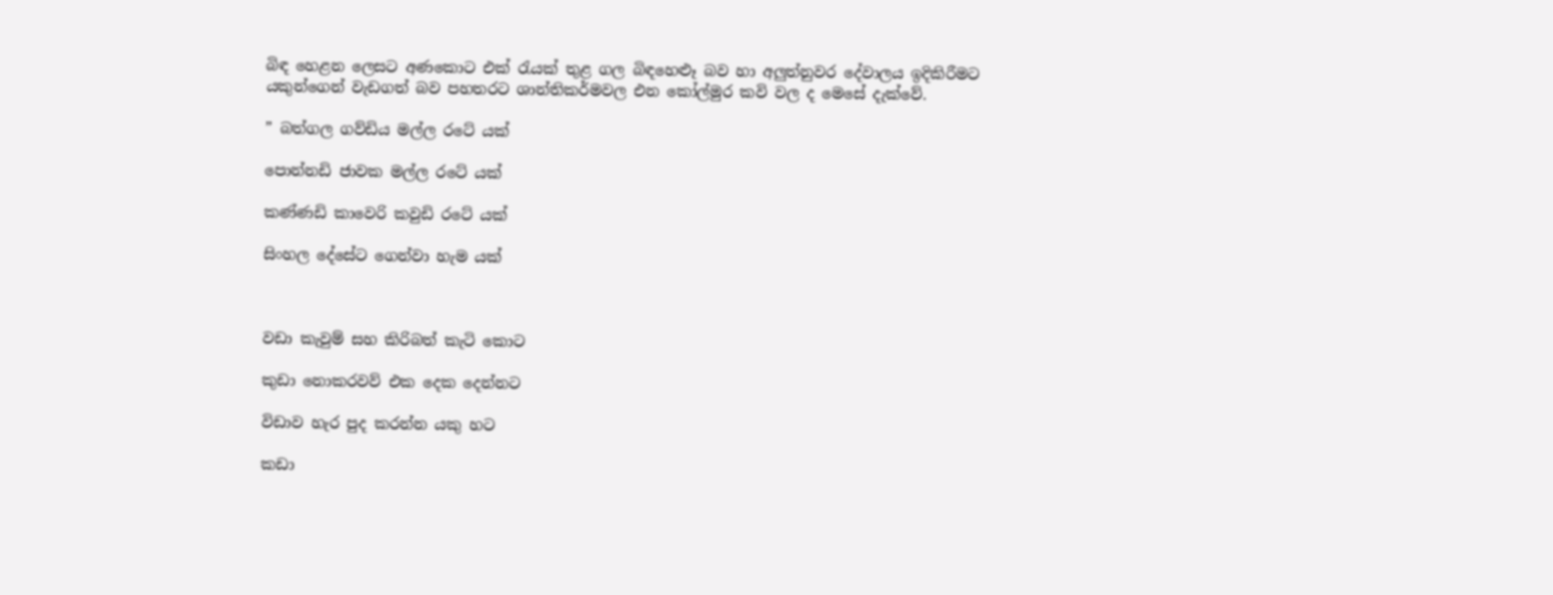බිඳ හෙළන ලෙසට අණකොට එක් රැයක් තුළ ගල බිඳහෙළූ බව හා අලුත්නුවර දේවාලය ඉදිකිරීමට යකුන්ගෙන් වැඩගත් බව පහතරට ශාන්තිකර්මවල එන කෝල්මුර කවි වල ද මෙසේ දැක්වේ.

” බත්ගල ගව්ඩිය මල්ල රටේ යක්

පොන්නඩි ජාවක මල්ල රටේ යක්

කණ්ණඩි කාවෙරි කවුඩි රටේ යක්

සිංහල දේසේට ගෙන්වා හැම යක්



වඩා කැවුම් සහ කිරිබත් කැටි කොට

කුඩා නොකරවව් එක දෙක දෙන්නට

විඩාව හැර පුද කරන්න යකු හට

කඩා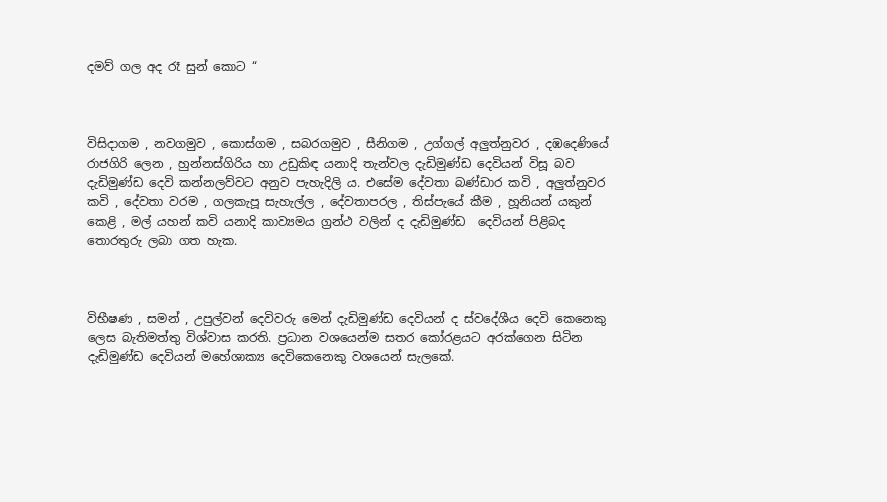දමව් ගල අද රෑ සුන් කොට “



විසිදාගම , නවගමුව , කොස්ගම , සබරගමුව , සීනිගම , උග්ගල් අලුත්නුවර , දඹදෙණියේ රාජගිරි ලෙන , හුන්නස්ගිරිය හා උඩුකිඳ යනාදි තැන්වල දැඩිමුණ්ඩ දෙවියන් විසූ බව දැඩිමුණ්ඩ දෙවි කන්නලව්වට අනුව පැහැදිලි ය. එසේම දේවතා බණ්ඩාර කවි , අලුත්නුවර කවි , දේවතා වරම , ගලකැපූ සැහැල්ල , දේවතාපරල , තිස්පැයේ කීම , හූනියන් යකුන් කෙළි , මල් යහන් කවි යනාදි කාව්‍යමය ග්‍රන්ථ වලින් ද දැඩිමුණ්ඩ  දෙවියන් පිළිබද තොරතුරු ලබා ගත හැක.



විභීෂණ , සමන් , උපුල්වන් දෙවිවරු මෙන් දැඩිමුණ්ඩ දෙවියන් ද ස්වදේශීය දෙවි කෙනෙකු ලෙස බැතිමත්තු විශ්වාස කරති. ප්‍රධාන වශයෙන්ම සතර කෝරළයට අරක්ගෙන සිටින දැඩිමුණ්ඩ දෙවියන් මහේශාක්‍ය දෙවිකෙනෙකු වශයෙන් සැලකේ.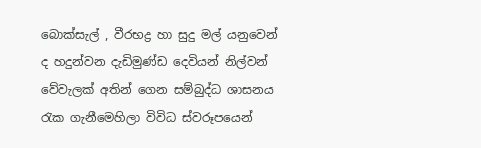බොක්සැල් , වීරභද්‍ර හා සුදු මල් යනුවෙන් ද හදුන්වන දැඩිමුණ්ඩ දෙවියන් නිල්වන් වේවැලක් අතින් ගෙන සම්බුද්ධ ශාසනය රැක ගැනීමෙහිලා විවිධ ස්වරූපයෙන්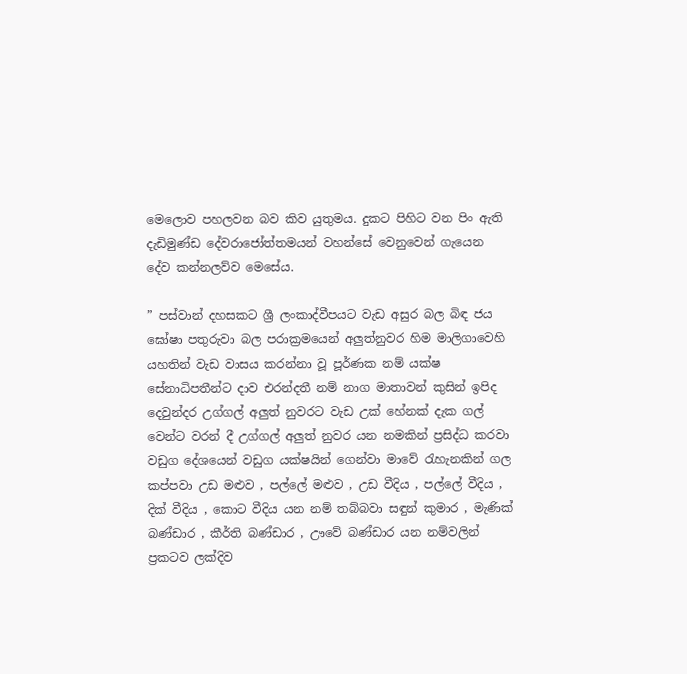මෙලොව පහලවන බව කිව යුතුමය. දුකට පිහිට වන පිං ඇති දැඩිමුණ්ඩ දේවරාජෝත්තමයන් වහන්සේ වෙනුවෙන් ගැයෙන දේව කන්නලව්ව මෙසේය.

” පස්වාන් දහසකට ශ්‍රී ලංකාද්වීපයට වැඩ අසුර බල බිඳ ජය ඝෝෂා පතුරුවා බල පරාක්‍රමයෙන් අලුත්නුවර හිම මාලිගාවෙහි යහතින් වැඩ වාසය කරන්නා වූ පූර්ණක නම් යක්ෂ සේනාධිපතීන්ට දාව එරන්දතී නම් නාග මාතාවන් කුසින් ඉපිද දෙවුන්දර උග්ගල් අලුත් නුවරට වැඩ උක් හේනක් දැක ගල් වෙන්ට වරන් දී උග්ගල් අලුත් නුවර යන නමකින් ප්‍රසිද්ධ කරවා වඩුග දේශයෙන් වඩුග යක්ෂයින් ගෙන්වා මාවේ රැහැනකින් ගල කප්පවා උඩ මළුව , පල්ලේ මළුව , උඩ වීදිය , පල්ලේ වීදිය , දික් වීදිය , කොට වීදිය යන නම් තබ්බවා සඳුන් කුමාර , මැණික් බණ්ඩාර , කීර්ති බණ්ඩාර , ඌවේ බණ්ඩාර ‍යන නම්වලින් ප්‍රකටව ලක්දිව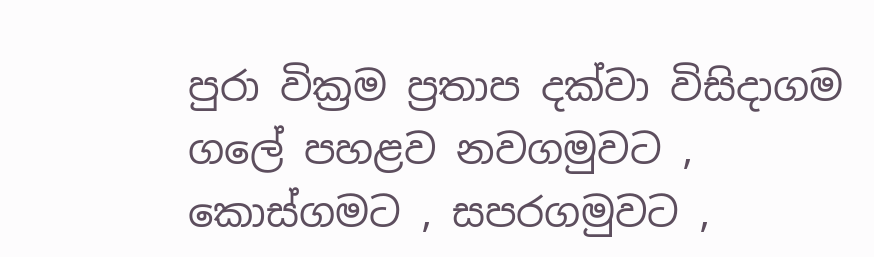පුරා වික්‍රම ප්‍රතාප දක්වා විසිදාගම ගලේ පහළව නවගමුවට , කොස්ගමට , සපරගමුවට ,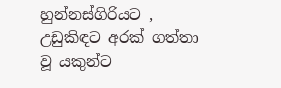හුන්නස්ගිරියට , උඩුකිඳට අරක් ගත්තා වූ යකුන්ට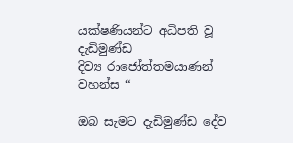යක්ෂණියන්ට අධිපති වූ දැඩිමුණ්ඩ දිව්‍ය ‍රාජෝත්තමයාණන් වහන්ස “

ඔබ සැමට දැඩිමුණ්ඩ දේව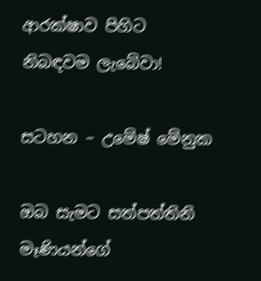ආරක්ෂාව පිහිට නිබඳවම ලැබේවා!

සටහන – උමේෂ් මේනුක

ඔබ සැමට සත්පත්තිනි මෑණියන්ගේ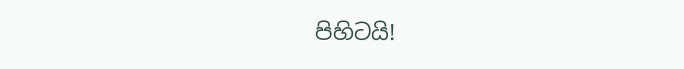පිහිටයි!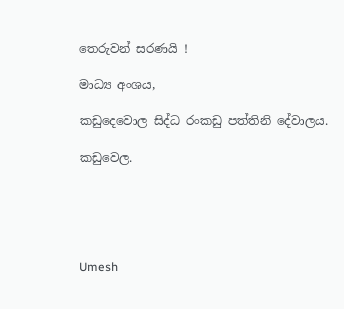තෙරුවන් සරණයි !

මාධ්‍ය අංශය,

කඩුදෙවොල සිද්ධ රංකඩු පත්තිනි දේවාලය.

කඩුවෙල.





Umesh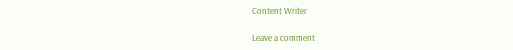Content Writer

Leave a comment